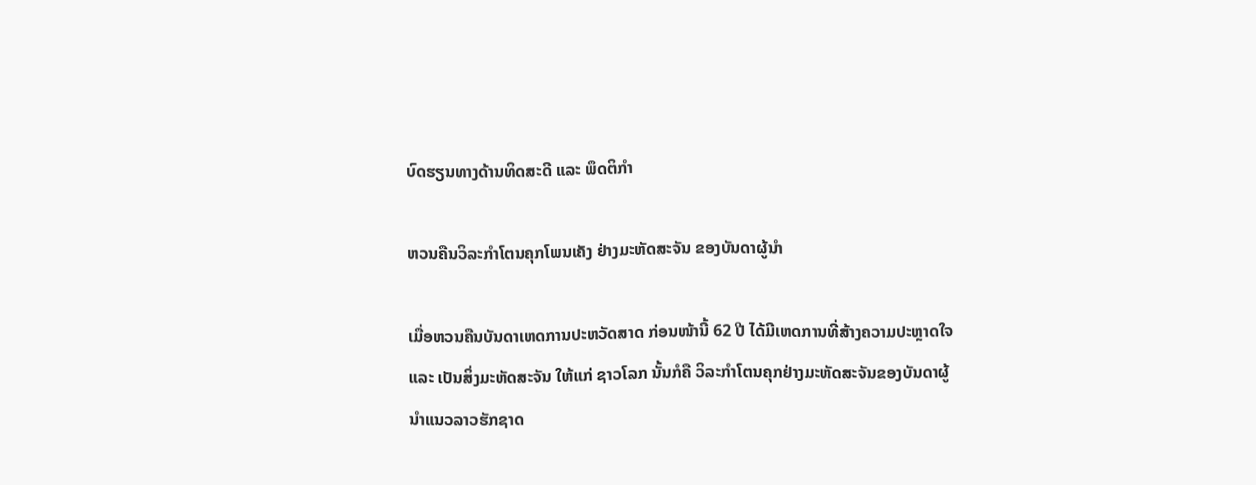ບົດຮຽນທາງດ້ານທິດສະດີ ແລະ ພຶດຕິກຳ

ຫວນຄືນວິລະກໍາໂຕນຄຸກໂພນເຄັງ ຢ່າງມະຫັດສະຈັນ ຂອງບັນດາຜູ້ນໍາ

ເມື່ອຫວນຄືນບັນດາເຫດການປະຫວັດສາດ ກ່ອນໜ້ານີ້ 62 ປີ ໄດ້ມີເຫດການທີ່ສ້າງຄວາມປະຫຼາດໃຈ ແລະ ເປັນສິ່ງມະຫັດສະຈັນ ໃຫ້ແກ່ ຊາວໂລກ ນັ້ນກໍຄື ວິລະກໍາໂຕນຄຸກຢ່າງມະຫັດສະຈັນຂອງບັນດາຜູ້ນໍາແນວລາວຮັກຊາດ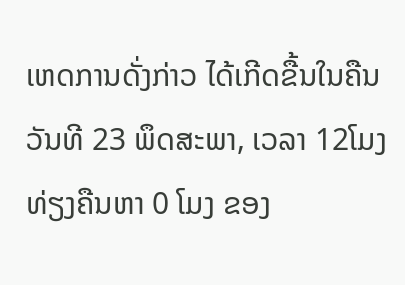ເຫດການດັ່ງກ່າວ ໄດ້ເກີດຂື້ນໃນຄືນວັນທີ 23 ພຶດສະພາ, ເວລາ 12ໂມງທ່ຽງຄືນຫາ 0 ໂມງ ຂອງ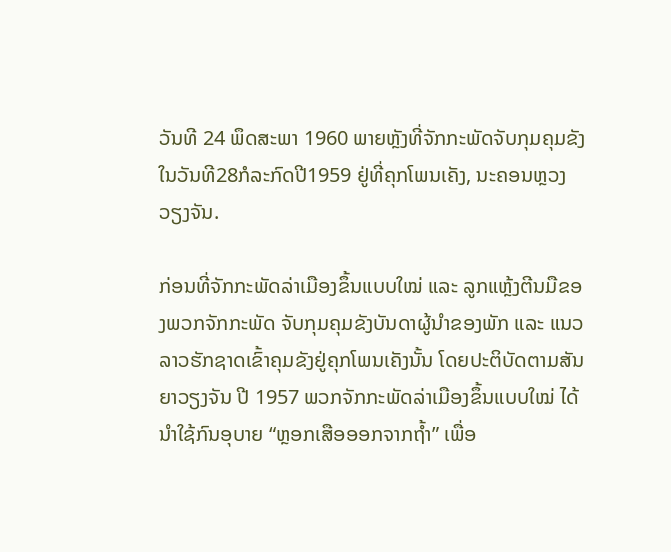ວັນທີ 24 ພຶດສະພາ 1960 ພາຍຫຼັງທີ່ຈັກກະພັດຈັບກຸມຄຸມຂັງໃນວັນທີ28ກໍລະກົດປີ1959 ຢູ່ທີ່ຄຸກໂພນເຄັງ, ນະຄອນຫຼວງວຽງຈັນ.

ກ່ອນທີ່ຈັກກະພັດລ່າເມືອງຂຶ້ນແບບໃໝ່ ແລະ ລູກແຫຼ້ງຕີນມືຂອງພວກຈັກກະພັດ ຈັບກຸມຄຸມຂັງບັນດາຜູ້ນຳຂອງພັກ ແລະ ແນວລາວຮັກຊາດເຂົ້າຄຸມຂັງຢູ່ຄຸກໂພນເຄັງນັ້ນ ໂດຍປະຕິບັດຕາມສັນຍາວຽງຈັນ ປີ 1957 ພວກຈັກກະພັດລ່າເມືອງຂຶ້ນແບບໃໝ່ ໄດ້ນໍາໃຊ້ກົນອຸບາຍ “ຫຼອກເສືອອອກຈາກຖ້ຳ” ເພື່ອ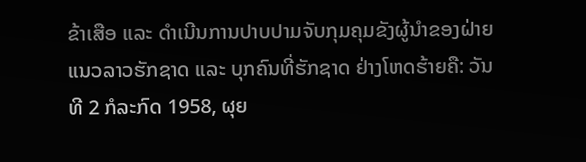ຂ້າເສືອ ແລະ ດໍາເນີນການປາບປາມຈັບກຸມຄຸມຂັງຜູ້ນໍາຂອງຝ່າຍແນວລາວຮັກຊາດ ແລະ ບຸກຄົນທີ່ຮັກຊາດ ຢ່າງໂຫດຮ້າຍຄື: ວັນທີ 2 ກໍລະກົດ 1958, ຜຸຍ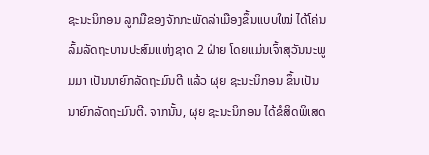ຊະນະນິກອນ ລູກມືຂອງຈັກກະພັດລ່າເມືອງຂຶ້ນແບບໃໝ່ ໄດ້ໂຄ່ນລົ້ມລັດຖະບານປະສົມແຫ່ງຊາດ 2 ຝ່າຍ ໂດຍແມ່ນເຈົ້າສຸວັນນະພູມມາ ເປັນນາຍົກລັດຖະມົນຕີ ແລ້ວ ຜຸຍ ຊະນະນິກອນ ຂຶ້ນເປັນນາຍົກລັດຖະມົນຕີ. ຈາກນັ້ນ, ຜຸຍ ຊະນະນິກອນ ໄດ້ຂໍສິດພິເສດ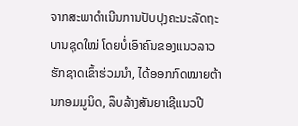ຈາກສະພາດຳເນີນການປັບປຸງຄະນະລັດຖະບານຊຸດໃໝ່ ໂດຍບໍ່ເອົາຄົນຂອງແນວລາວຮັກຊາດເຂົ້າຮ່ວມນຳ, ໄດ້ອອກກົດໝາຍຕ້ານກອມມູນິດ, ລຶບລ້າງສັນຍາເຊີແນວປີ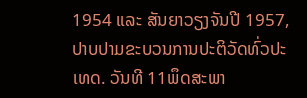1954 ແລະ ສັນຍາວຽງຈັນປີ 1957, ປາບປາມຂະບວນການປະຕິວັດທົ່ວປະເທດ. ວັນທີ 11ພຶດສະພາ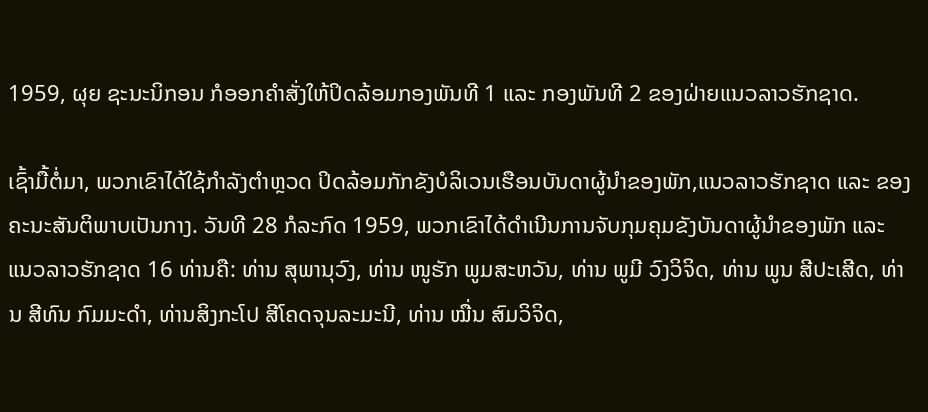1959, ຜຸຍ ຊະນະນິກອນ ກໍອອກຄຳສັ່ງໃຫ້ປິດລ້ອມກອງພັນທີ 1 ແລະ ກອງພັນທີ 2 ຂອງຝ່າຍແນວລາວຮັກຊາດ.

ເຊົ້າມື້ຕໍ່ມາ, ພວກເຂົາໄດ້ໃຊ້ກຳລັງຕໍາຫຼວດ ປິດລ້ອມກັກຂັງບໍລິເວນເຮືອນບັນດາຜູ້ນຳຂອງພັກ,ແນວລາວຮັກຊາດ ແລະ ຂອງຄະນະສັນຕິພາບເປັນກາງ. ວັນທີ 28 ກໍລະກົດ 1959, ພວກເຂົາໄດ້ດຳເນີນການຈັບກຸມຄຸມຂັງບັນດາຜູ້ນຳຂອງພັກ ແລະ ແນວລາວຮັກຊາດ 16 ທ່ານຄື: ທ່ານ ສຸພານຸວົງ, ທ່ານ ໜູຮັກ ພູມສະຫວັນ, ທ່ານ ພູມີ ວົງວິຈິດ, ທ່ານ ພູນ ສີປະເສີດ, ທ່ານ ສີທົນ ກົມມະດຳ, ທ່ານສິງກະໂປ ສີໂຄດຈຸນລະມະນີ, ທ່ານ ໝື່ນ ສົມວິຈິດ,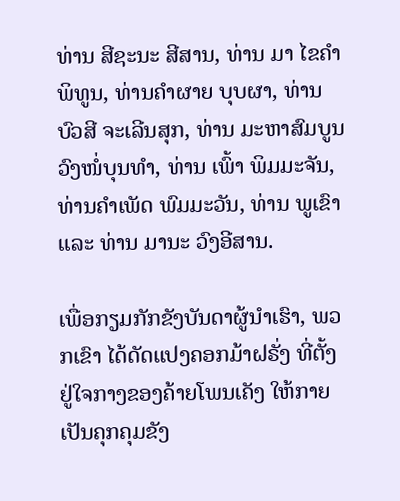ທ່ານ ສີຊະນະ ສີສານ, ທ່ານ ມາ ໄຂຄໍາພິທູນ, ທ່ານຄຳຜາຍ ບຸບຜາ, ທ່ານ ບົວສີ ຈະເລີນສຸກ, ທ່ານ ມະຫາສົມບູນ ວົງໜໍ່ບຸນທຳ, ທ່ານ ເພົ້າ ພິມມະຈັນ, ທ່ານຄຳເພັດ ພົມມະວັນ, ທ່ານ ພູເຂົາ ແລະ ທ່ານ ມານະ ວົງອີສານ.

ເພື່ອກຽມກັກຂັງບັນດາຜູ້ນຳເຮົາ, ພວກເຂົາ ໄດ້ດັດແປງຄອກມ້າຝຣັ່ງ ທີ່ຕັ້ງຢູ່ໃຈກາງຂອງຄ້າຍໂພນເຄັງ ໃຫ້ກາຍເປັນຄຸກຄຸມຂັງ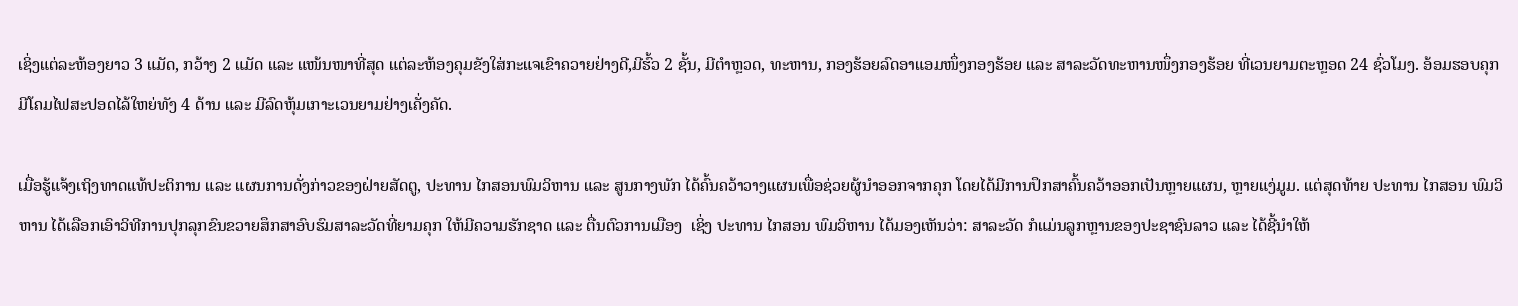ເຊິ່ງແຕ່ລະຫ້ອງຍາວ 3 ແມັດ, ກວ້າງ 2 ແມັດ ແລະ ແໜ້ນໜາທີ່ສຸດ ແຕ່ລະຫ້ອງຄຸມຂັງໃສ່ກະແຈເຂົາຄວາຍຢ່າງດີ,ມີຮົ້ວ 2 ຊັ້ນ, ມີຕຳຫຼວດ, ທະຫານ, ກອງຮ້ອຍລົດອາແອມໜຶ່ງກອງຮ້ອຍ ແລະ ສາລະວັດທະຫານໜຶ່ງກອງຮ້ອຍ ທີ່ເວນຍາມຕະຫຼອດ 24 ຊົ່ວໂມງ. ອ້ອມຮອບຄຸກມີໂຄມໄຟສະປອດໄລ້ໃຫຍ່ທັງ 4 ດ້ານ ແລະ ມີລົດຫຸ້ມເກາະເວນຍາມຢ່າງເຄັ່ງຄັດ.

ເມື່ອຮູ້ແຈ້ງເຖິງທາດແທ້ປະຕິການ ແລະ ແຜນການດັ່ງກ່າວຂອງຝ່າຍສັດຕູ, ປະທານ ໄກສອນພົມວິຫານ ແລະ ສູນກາງພັກ ໄດ້ຄົ້ນຄວ້າວາງແຜນເພື່ອຊ່ວຍຜູ້ນຳອອກຈາກຄຸກ ໂດຍໄດ້ມີການປຶກສາຄົ້ນຄວ້າອອກເປັນຫຼາຍແຜນ, ຫຼາຍແງ່ມູມ. ແຕ່ສຸດທ້າຍ ປະທານ ໄກສອນ ພົມວິຫານ ໄດ້ເລືອກເອົາວິທີການປຸກລຸກຂົນຂວາຍສຶກສາອົບຮົມສາລະວັດທີ່ຍາມຄຸກ ໃຫ້ມີຄວາມຮັກຊາດ ແລະ ຕື່ນຕົວການເມືອງ  ເຊິ່ງ ປະທານ ໄກສອນ ພົມວິຫານ ໄດ້ມອງເຫັນວ່າ: ສາລະວັດ ກໍແມ່ນລູກຫຼານຂອງປະຊາຊົນລາວ ແລະ ໄດ້ຊີ້ນຳໃຫ້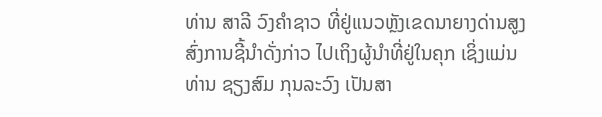ທ່ານ ສາລີ ວົງຄຳຊາວ ທີ່ຢູ່ແນວຫຼັງເຂດນາຍາງດ່ານສູງ ສົ່ງການຊີ້ນໍາດັ່ງກ່າວ ໄປເຖິງຜູ້ນຳທີ່ຢູ່ໃນຄຸກ ເຊິ່ງແມ່ນ ທ່ານ ຊຽງສົມ ກຸນລະວົງ ເປັນສາ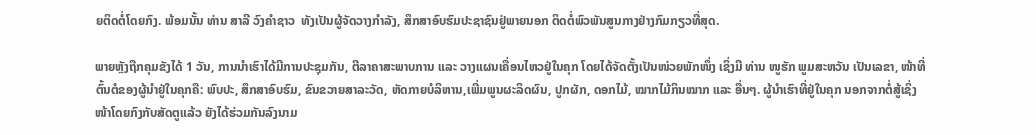ຍຕິດຕໍ່ໂດຍກົງ. ພ້ອມນັ້ນ ທ່ານ ສາລີ ວົງຄຳຊາວ  ທັງເປັນຜູ້ຈັດວາງກຳລັງ, ສຶກສາອົບຮົມປະຊາຊົນຢູ່ພາຍນອກ ຕິດຕໍ່ພົວພັນສູນກາງຢ່າງກົມກຽວທີ່ສຸດ.

ພາຍຫຼັງຖືກຄຸມຂັງໄດ້ 1 ວັນ, ການນຳເຮົາໄດ້ມີການປະຊຸມກັນ, ຕີລາຄາສະພາບການ ແລະ ວາງແຜນເຄື່ອນໄຫວຢູ່ໃນຄຸກ ໂດຍໄດ້ຈັດຕັ້ງເປັນໜ່ວຍພັກໜຶ່ງ ເຊິ່ງມີ ທ່ານ ໜູຮັກ ພູມສະຫວັນ ເປັນເລຂາ, ໜ້າທີ່ຕົ້ນຕໍຂອງຜູ້ນຳຢູ່ໃນຄຸກຄື: ພົບປະ, ສຶກສາອົບຮົມ, ຂົນຂວາຍສາລະວັດ, ຫັດກາຍບໍລິຫານ,ເພີ່ມພູນຜະລິດຜົນ, ປູກຜັກ, ດອກໄມ້, ໝາກໄມ້ກິນໝາກ ແລະ ອື່ນໆ. ຜູ້ນຳເຮົາທີ່ຢູ່ໃນຄຸກ ນອກຈາກຕໍ່ສູ້ເຊິ່ງໜ້າໂດຍກົງກັບສັດຕູແລ້ວ ຍັງໄດ້ຮ່ວມກັນລົງນາມ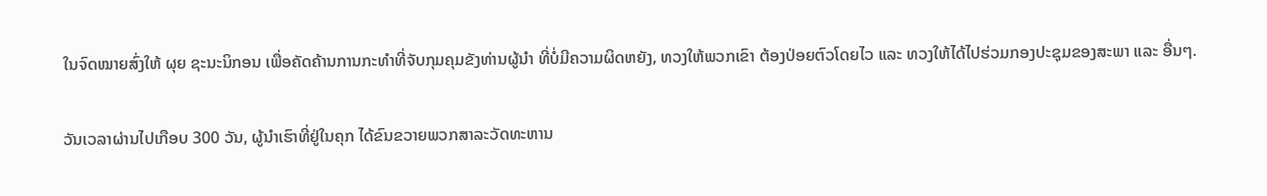ໃນຈົດໝາຍສົ່ງໃຫ້ ຜຸຍ ຊະນະນິກອນ ເພື່ອຄັດຄ້ານການກະທຳທີ່ຈັບກຸມຄຸມຂັງທ່ານຜູ້ນຳ ທີ່ບໍ່ມີຄວາມຜິດຫຍັງ, ທວງໃຫ້ພວກເຂົາ ຕ້ອງປ່ອຍຕົວໂດຍໄວ ແລະ ທວງໃຫ້ໄດ້ໄປຮ່ວມກອງປະຊຸມຂອງສະພາ ແລະ ອື່ນໆ.

ວັນເວລາຜ່ານໄປເກືອບ 300 ວັນ, ຜູ້ນຳເຮົາທີ່ຢູ່ໃນຄຸກ ໄດ້ຂົນຂວາຍພວກສາລະວັດທະຫານ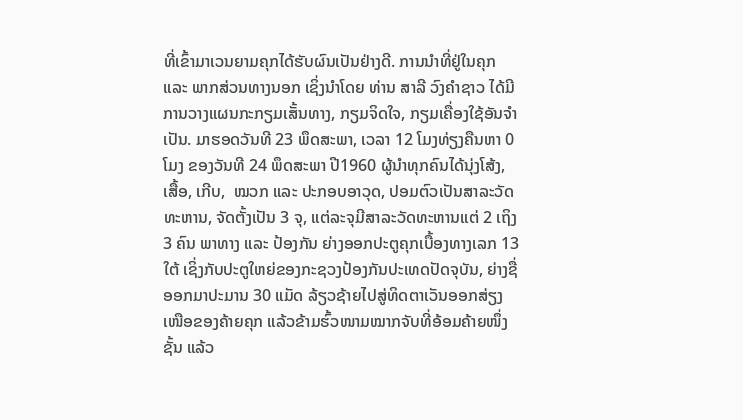ທີ່ເຂົ້າມາເວນຍາມຄຸກໄດ້ຮັບຜົນເປັນຢ່າງດີ. ການນຳທີ່ຢູ່ໃນຄຸກ ແລະ ພາກສ່ວນທາງນອກ ເຊິ່ງນໍາໂດຍ ທ່ານ ສາລີ ວົງຄຳຊາວ ໄດ້ມີການວາງແຜນກະກຽມເສັ້ນທາງ, ກຽມຈິດໃຈ, ກຽມເຄື່ອງໃຊ້ອັນຈຳເປັນ. ມາຮອດວັນທີ 23 ພຶດສະພາ, ເວລາ 12 ໂມງທ່ຽງຄືນຫາ 0 ໂມງ ຂອງວັນທີ 24 ພຶດສະພາ ປີ1960 ຜູ້ນຳທຸກຄົນໄດ້ນຸ່ງໂສ້ງ, ເສື້ອ, ເກີບ,  ໝວກ ແລະ ປະກອບອາວຸດ, ປອມຕົວເປັນສາລະວັດທະຫານ, ຈັດຕັ້ງເປັນ 3 ຈຸ, ແຕ່ລະຈຸມີສາລະວັດທະຫານແຕ່ 2 ເຖິງ 3 ຄົນ ພາທາງ ແລະ ປ້ອງກັນ ຍ່າງອອກປະຕູຄຸກເບື້ອງທາງເລກ 13 ໃຕ້ ເຊິ່ງກັບປະຕູໃຫຍ່ຂອງກະຊວງປ້ອງກັນປະເທດປັດຈຸບັນ, ຍ່າງຊື່ອອກມາປະມານ 30 ແມັດ ລ້ຽວຊ້າຍໄປສູ່ທິດຕາເວັນອອກສ່ຽງເໜືອຂອງຄ້າຍຄຸກ ແລ້ວຂ້າມຮົ້ວໜາມໝາກຈັບທີ່ອ້ອມຄ້າຍໜຶ່ງຊັ້ນ ແລ້ວ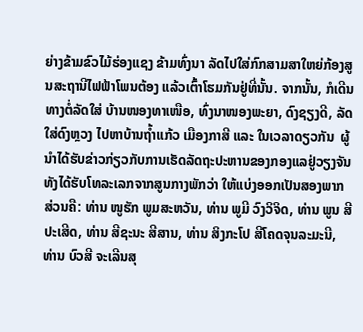ຍ່າງຂ້າມຂົວໄມ້ຮ່ອງແຊງ ຂ້າມທົ່ງນາ ລັດໄປໃສ່ກົກສາມສາໃຫຍ່ກ້ອງສູນສະຖານີໄຟຟ້າໂພນຕ້ອງ ແລ້ວເຕົ້າໂຮມກັນຢູ່ທີ່ນັ້ນ. ຈາກນັ້ນ, ກໍເດີນທາງຕໍ່ລັດໃສ່ ບ້ານໜອງທາເໜືອ, ທົ່ງນາໜອງພະຍາ, ດົງຊຽງດີ, ລັດໃສ່ດົງຫຼວງ ໄປຫາບ້ານຖ້ຳແກ້ວ ເມືອງກາສີ ແລະ ໃນເວລາດຽວກັນ  ຜູ້ນຳໄດ້ຮັບຂ່າວກ່ຽວກັບການເຮັດລັດຖະປະຫານຂອງກອງແລຢູ່ວຽງຈັນ ທັງໄດ້ຮັບໂທລະເລກຈາກສູນກາງພັກວ່າ ໃຫ້ແບ່ງອອກເປັນສອງພາກສ່ວນຄື: ທ່ານ ໜູຮັກ ພູມສະຫວັນ, ທ່ານ ພູມີ ວົງວິຈິດ, ທ່ານ ພູນ ສີປະເສີດ, ທ່ານ ສີຊະນະ ສີສານ, ທ່ານ ສິງກະໂປ ສີໂຄດຈຸນລະມະນີ, ທ່ານ ບົວສີ ຈະເລີນສຸ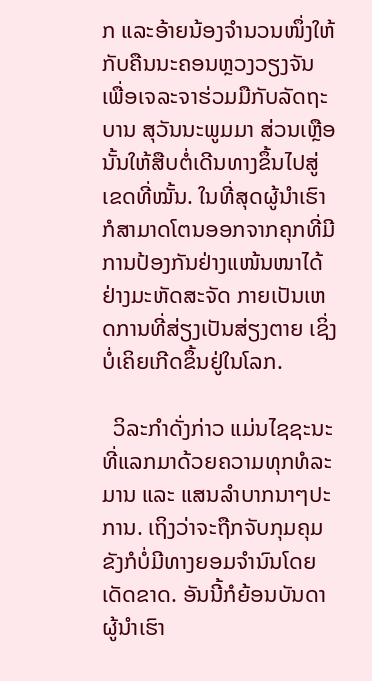ກ ແລະອ້າຍນ້ອງຈຳນວນໜຶ່ງໃຫ້ກັບຄືນນະຄອນຫຼວງວຽງຈັນ ເພື່ອເຈລະຈາຮ່ວມມືກັບລັດຖະບານ ສຸວັນນະພູມມາ ສ່ວນເຫຼືອນັ້ນໃຫ້ສືບຕໍ່ເດີນທາງຂຶ້ນໄປສູ່ເຂດທີ່ໝັ້ນ. ໃນທີ່ສຸດຜູ້ນໍາເຮົາກໍສາມາດໂຕນອອກຈາກຄຸກທີ່ມີການປ້ອງກັນຢ່າງແໜ້ນໜາໄດ້ຢ່າງມະຫັດສະຈັດ ກາຍເປັນເຫດການທີ່ສ່ຽງເປັນສ່ຽງຕາຍ ເຊິ່ງບໍ່ເຄິຍເກີດຂຶ້ນຢູ່ໃນໂລກ.

  ວິລະກໍາດັ່ງກ່າວ ແມ່ນໄຊຊະນະ ທີ່ແລກມາດ້ວຍຄວາມທຸກທໍລະມານ ແລະ ແສນລຳບາກນາໆປະການ. ເຖິງວ່າຈະຖືກຈັບກຸມຄຸມຂັງກໍບໍ່ມີທາງຍອມຈຳນົນໂດຍເດັດຂາດ. ອັນນີ້ກໍຍ້ອນບັນດາຜູ້ນໍາເຮົາ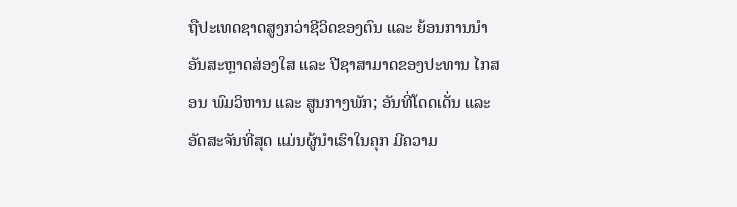ຖືປະເທດຊາດສູງກວ່າຊີວິດຂອງຕົນ ແລະ ຍ້ອນການນຳອັນສະຫຼາດສ່ອງໃສ ແລະ ປີຊາສາມາດຂອງປະທານ ໄກສອນ ພົມວິຫານ ແລະ ສູນກາງພັກ; ອັນທີ່ໂດດເດັ່ນ ແລະ ອັດສະຈັນທີ່ສຸດ ແມ່ນຜູ້ນຳເຮົາໃນຄຸກ ມີຄວາມ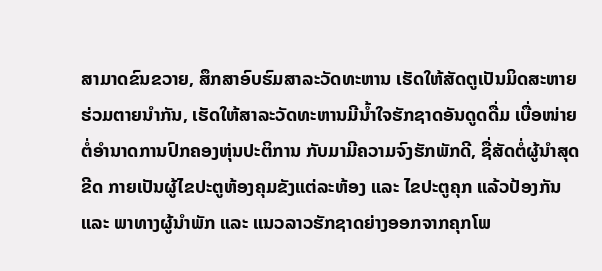ສາມາດຂົນຂວາຍ, ສຶກສາອົບຮົມສາລະວັດທະຫານ ເຮັດໃຫ້ສັດຕູເປັນມິດສະຫາຍຮ່ວມຕາຍນຳກັນ, ເຮັດໃຫ້ສາລະວັດທະຫານມີນໍ້າໃຈຮັກຊາດອັນດູດດື່ມ ເບື່ອໜ່າຍຕໍ່ອຳນາດການປົກຄອງຫຸ່ນປະຕິການ ກັບມາມີຄວາມຈົງຮັກພັກດີ, ຊື່ສັດຕໍ່ຜູ້ນຳສຸດຂີດ ກາຍເປັນຜູ້ໄຂປະຕູຫ້ອງຄຸມຂັງແຕ່ລະຫ້ອງ ແລະ ໄຂປະຕູຄຸກ ແລ້ວປ້ອງກັນ ແລະ ພາທາງຜູ້ນຳພັກ ແລະ ແນວລາວຮັກຊາດຍ່າງອອກຈາກຄຸກໂພ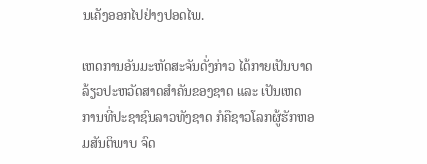ນເຄັງອອກໄປຢ່າງປອດໄພ.

ເຫດການອັນມະຫັດສະຈັນດັ່ງກ່າວ ໄດ້ກາຍເປັນບາດລ້ຽວປະຫວັດສາດສໍາຄັນຂອງຊາດ ແລະ ເປັນເຫດການທີ່ປະຊາຊົນລາວທັງຊາດ ກໍຄືຊາວໂລກຜູ້ຮັກຫອມສັນຕິພາບ ຈົດ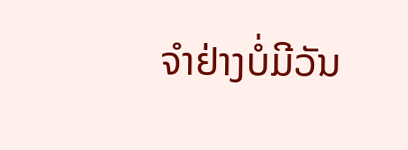ຈໍາຢ່າງບໍ່ມີວັນ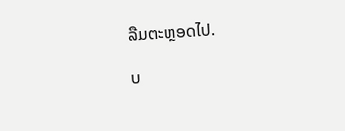ລືມຕະຫຼອດໄປ.

ບ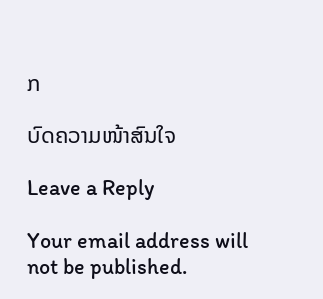ກ

ບົດຄວາມໜ້າສົນໃຈ

Leave a Reply

Your email address will not be published.